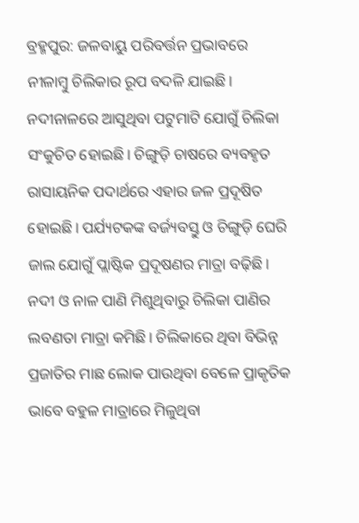ବ୍ରହ୍ମପୁର: ଜଳବାୟୁ ପରିବର୍ତ୍ତନ ପ୍ରଭାବରେ ନୀଳାମ୍ବୁ ଚିଲିକାର ରୂପ ବଦଳି ଯାଇଛି। ନଦୀନାଳରେ ଆସୁଥିବା ପଟୁମାଟି ଯୋଗୁଁ ଚିଲିକା ସଂକୁଚିତ ହୋଇଛି। ଚିଙ୍ଗୁଡ଼ି ଚାଷରେ ବ୍ୟବହୃତ ରାସାୟନିକ ପଦାର୍ଥରେ ଏହାର ଜଳ ପ୍ରଦୂଷିତ ହୋଇଛି। ପର୍ଯ୍ୟଟକଙ୍କ ବର୍ଜ୍ୟବସ୍ତୁ ଓ ଚିଙ୍ଗୁଡ଼ି ଘେରି ଜାଲ ଯୋଗୁଁ ପ୍ଲାଷ୍ଟିକ ପ୍ରଦୂଷଣର ମାତ୍ରା ବଢ଼ିଛି। ନଦୀ ଓ ନାଳ ପାଣି ମିଶୁଥିବାରୁ ଚିଲିକା ପାଣିର ଲବଣତା ମାତ୍ରା କମିଛି। ଚିଲିକାରେ ଥିବା ବିଭିନ୍ନ ପ୍ରଜାତିର ମାଛ ଲୋକ ପାଉଥିବା ବେଳେ ପ୍ରାକୃତିକ ଭାବେ ବହୁଳ ମାତ୍ରାରେ ମିଳୁଥିବା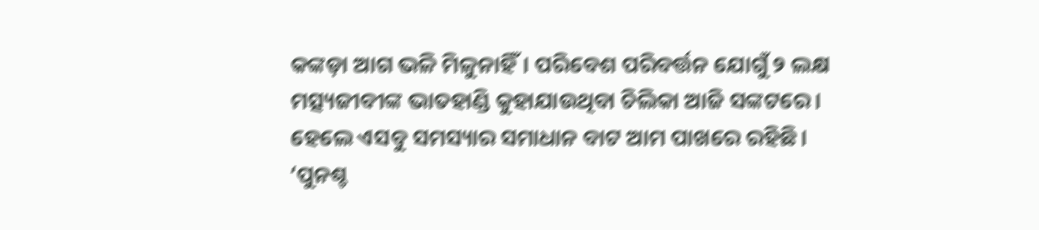କଙ୍କଡ଼ା ଆଗ ଭଳି ମିଳୁନାହିଁ। ପରିବେଶ ପରିବର୍ତ୍ତନ ଯୋଗୁଁ ୨ ଲକ୍ଷ ମତ୍ସ୍ୟଜୀବୀଙ୍କ ଭାତହାଣ୍ଡି କୁହାଯାଉଥିବା ଚିଲିକା ଆଜି ସଙ୍କଟରେ। ହେଲେ ଏସବୁ ସମସ୍ୟାର ସମାଧାନ ବାଟ ଆମ ପାଖରେ ରହିଛି। ‘ପୁନଶ୍ଚ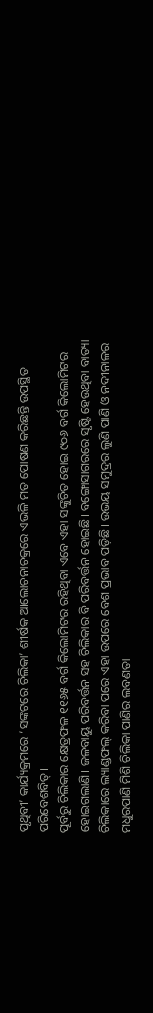ପୃଥିବୀ’ କାର୍ଯ୍ୟକ୍ରମରେ ‘ସଙ୍କଟରେ ଚିଲିକା’ ଶୀର୍ଷକ ଆଲୋଚନାଚକ୍ରରେ ଏଭଳି ମତ ପୋଷଣ କରିଛନ୍ତି ଉପସ୍ଥିତ ପରିବେଶବିତ୍।
ପୂର୍ବରୁ ଚିଲିକାର କ୍ଷେତ୍ରଫଳ ୧୧୬୫ ବର୍ଗ କିଲୋମିଟର ରହିଥିବା ଏବେ ଏହା ସଙ୍କୁଚିତ ହୋଇ ୯୦୬ ବର୍ଗ କିଲୋମିଟର ହୋଇଗଲାଣି। ଜଳବାୟୁ ପରିବର୍ତ୍ତନ ସହ ଚିଲିକାର ବି ପରିବର୍ତ୍ତନ ହୋଇଛି। ବଙ୍ଗୋସାଗରରେ ସୃଷ୍ଟି ହେଉଥିବା ବାତ୍ୟା ଚିଲିକାରେ ଲ୍ୟାଣ୍ଡଫଲ୍ କରିବା ପରେ ଏହା ଉପରେ ବେଶ ପ୍ରଭାବ ପଡ଼ିଛି। ଉଭୟ ସମୁଦ୍ରର ଲୁଣି ପାଣି ଓ ନଦୀନାଳର ମଧୁରପାଣି ମିଶି ଚିଲିକା ପାଣିର ଲବଣତା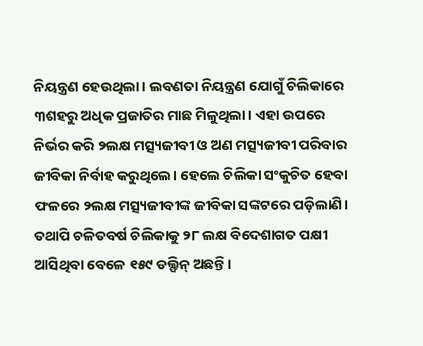ନିୟନ୍ତ୍ରଣ ହେଉଥିଲା। ଲବଣତା ନିୟନ୍ତ୍ରଣ ଯୋଗୁଁ ଚିଲିକାରେ ୩ଶହରୁ ଅଧିକ ପ୍ରଜାତିର ମାଛ ମିଳୁଥିଲା। ଏହା ଉପରେ ନିର୍ଭର କରି ୨ଲକ୍ଷ ମତ୍ସ୍ୟଜୀବୀ ଓ ଅଣ ମତ୍ସ୍ୟଜୀବୀ ପରିବାର ଜୀବିକା ନିର୍ବାହ କରୁଥିଲେ। ହେଲେ ଚିଲିକା ସଂକୁଚିତ ହେବା ଫଳରେ ୨ଲକ୍ଷ ମତ୍ସ୍ୟଜୀବୀଙ୍କ ଜୀବିକା ସଙ୍କଟରେ ପଡ଼ିଲାଣି।
ତଥାପି ଚଳିତବର୍ଷ ଚିଲିକାକୁ ୨୮ ଲକ୍ଷ ବିଦେଶାଗତ ପକ୍ଷୀ ଆସିଥିବା ବେଳେ ୧୫୯ ଡଲ୍ଫିନ୍ ଅଛନ୍ତି।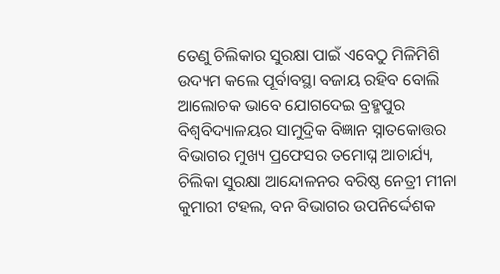ତେଣୁ ଚିଲିକାର ସୁରକ୍ଷା ପାଇଁ ଏବେଠୁ ମିଳିମିଶି ଉଦ୍ୟମ କଲେ ପୂର୍ବାବସ୍ଥା ବଜାୟ ରହିବ ବୋଲି ଆଲୋଚକ ଭାବେ ଯୋଗଦେଇ ବ୍ରହ୍ମପୁର ବିଶ୍ବବିଦ୍ୟାଳୟର ସାମୁଦ୍ରିକ ବିଜ୍ଞାନ ସ୍ନାତକୋତ୍ତର ବିଭାଗର ମୁଖ୍ୟ ପ୍ରଫେସର ତମୋଘ୍ନ ଆଚାର୍ଯ୍ୟ, ଚିଲିକା ସୁରକ୍ଷା ଆନ୍ଦୋଳନର ବରିଷ୍ଠ ନେତ୍ରୀ ମୀନା କୁମାରୀ ଟହଲ, ବନ ବିଭାଗର ଉପନିର୍ଦ୍ଦେଶକ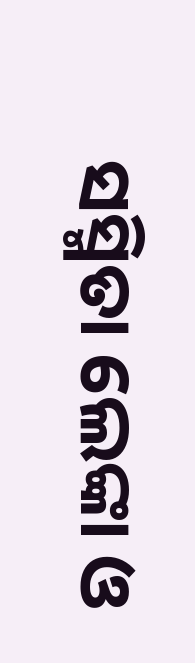ସସ୍ମିତା ଲେଙ୍କା ଓ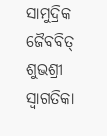ସାମୁଦ୍ରିକ ଜୈବବିତ୍ ଶୁଭଶ୍ରୀ ସ୍ବାଗତିକା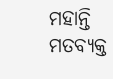ମହାନ୍ତି ମତବ୍ୟକ୍ତ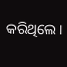କରିଥିଲେ।